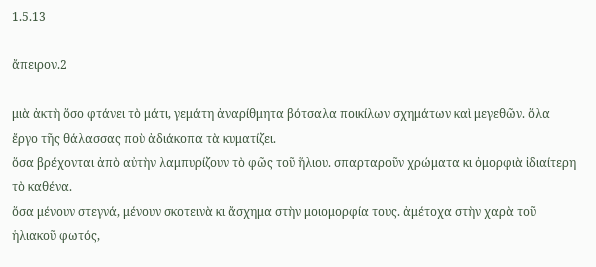1.5.13

ἄπειρον.2

μιὰ ἀκτὴ ὅσο φτάνει τὸ μάτι, γεμάτη ἀναρίθμητα βότσαλα ποικίλων σχημάτων καὶ μεγεθῶν. ὅλα ἔργο τῆς θάλασσας ποὺ ἀδιάκοπα τὰ κυματίζει.
ὅσα βρέχονται ἀπὸ αὐτὴν λαμπυρίζουν τὸ φῶς τοῦ ἥλιου. σπαρταροῦν χρώματα κι ὀμορφιὰ ἰδιαίτερη τὸ καθένα.
ὅσα μένουν στεγνά, μένουν σκοτεινὰ κι ἄσχημα στὴν μοιομορφία τους. ἀμέτοχα στὴν χαρὰ τοῦ ἡλιακοῦ φωτός,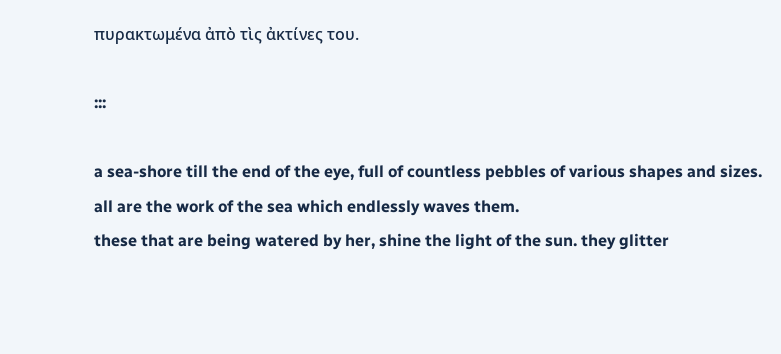πυρακτωμένα ἀπὸ τὶς ἀκτίνες του.

:::

a sea-shore till the end of the eye, full of countless pebbles of various shapes and sizes. all are the work of the sea which endlessly waves them.
these that are being watered by her, shine the light of the sun. they glitter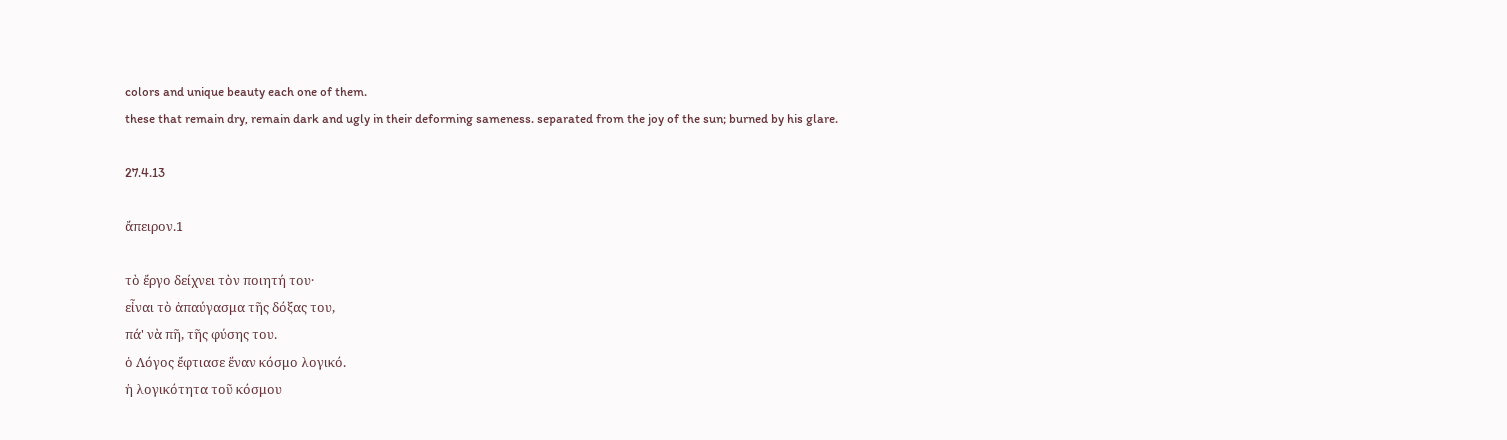colors and unique beauty each one of them.
these that remain dry, remain dark and ugly in their deforming sameness. separated from the joy of the sun; burned by his glare.

27.4.13

ἄπειρον.1

τὸ ἔργο δείχνει τὸν ποιητή του·
εἶναι τὸ ἀπαύγασμα τῆς δόξας του,
πά' νὰ πῆ, τῆς φύσης του.
ὁ Λόγος ἔφτιασε ἕναν κόσμο λογικό.
ἡ λογικότητα τοῦ κόσμου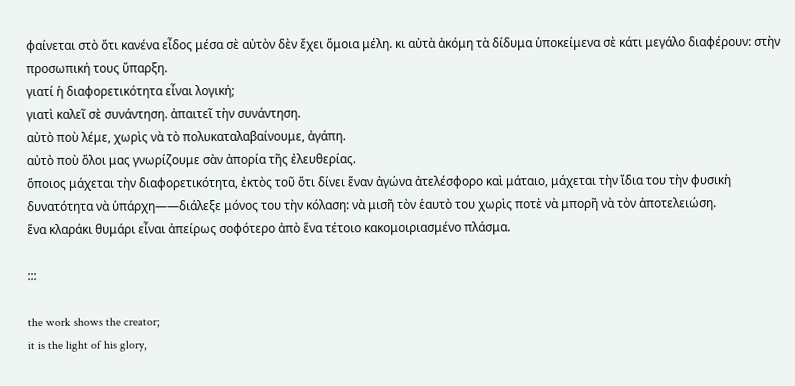φαίνεται στὸ ὅτι κανένα εἶδος μέσα σὲ αὐτὸν δὲν ἔχει ὅμοια μέλη. κι αὐτὰ ἀκόμη τὰ δίδυμα ὑποκείμενα σὲ κάτι μεγάλο διαφέρουν: στὴν προσωπική τους ὕπαρξη.
γιατί ἡ διαφορετικότητα εἶναι λογική;
γιατὶ καλεῖ σὲ συνάντηση. ἀπαιτεῖ τὴν συνάντηση.
αὐτὸ ποὺ λέμε, χωρὶς νὰ τὸ πολυκαταλαβαίνουμε, ἀγάπη.
αὐτὸ ποὺ ὅλοι μας γνωρίζουμε σὰν ἀπορία τῆς ἐλευθερίας.
ὅποιος μάχεται τὴν διαφορετικότητα, ἐκτὸς τοῦ ὅτι δίνει ἕναν ἀγώνα ἀτελέσφορο καὶ μάταιο, μάχεται τὴν ἴδια του τὴν φυσικὴ δυνατότητα νὰ ὑπάρχη——διάλεξε μόνος του τὴν κόλαση: νὰ μισῆ τὸν ἑαυτὸ του χωρὶς ποτὲ νὰ μπορῆ νὰ τὸν ἀποτελειώση.
ἕνα κλαράκι θυμάρι εἶναι ἀπείρως σοφότερο ἀπὸ ἕνα τέτοιο κακομοιριασμένο πλάσμα.

:::

the work shows the creator;
it is the light of his glory,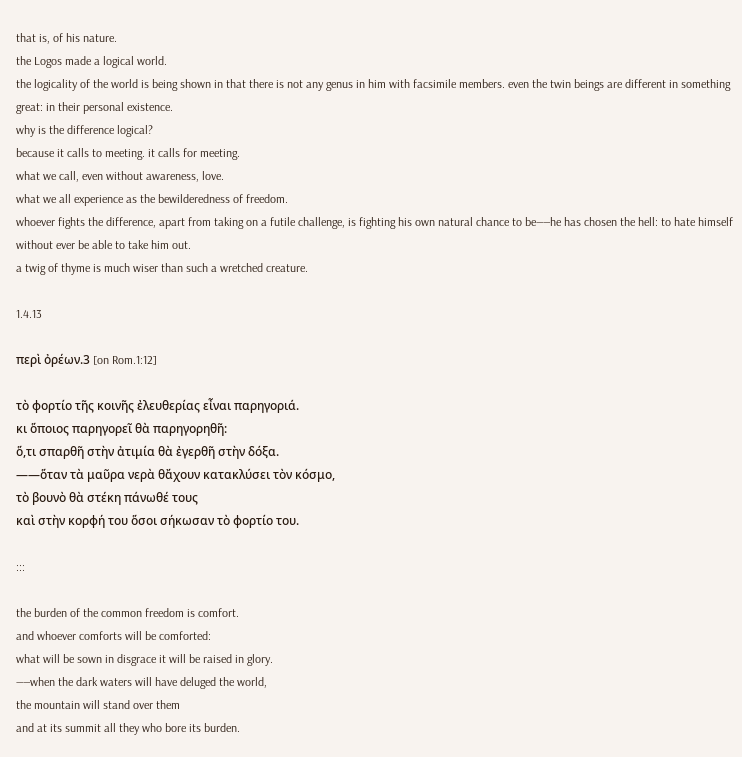that is, of his nature.
the Logos made a logical world.
the logicality of the world is being shown in that there is not any genus in him with facsimile members. even the twin beings are different in something great: in their personal existence.
why is the difference logical?
because it calls to meeting. it calls for meeting.
what we call, even without awareness, love.
what we all experience as the bewilderedness of freedom.
whoever fights the difference, apart from taking on a futile challenge, is fighting his own natural chance to be——he has chosen the hell: to hate himself without ever be able to take him out.
a twig of thyme is much wiser than such a wretched creature.

1.4.13

περὶ ὀρέων.3 [on Rom.1:12]

τὸ φορτίο τῆς κοινῆς ἐλευθερίας εἶναι παρηγοριά.
κι ὅποιος παρηγορεῖ θὰ παρηγορηθῆ:
ὅ,τι σπαρθῆ στὴν ἀτιμία θὰ ἐγερθῆ στὴν δόξα.
——ὅταν τὰ μαῦρα νερὰ θἄχουν κατακλύσει τὸν κόσμο,
τὸ βουνὸ θὰ στέκη πάνωθέ τους
καὶ στὴν κορφή του ὅσοι σήκωσαν τὸ φορτίο του.

:::

the burden of the common freedom is comfort.
and whoever comforts will be comforted:
what will be sown in disgrace it will be raised in glory.
——when the dark waters will have deluged the world,
the mountain will stand over them
and at its summit all they who bore its burden.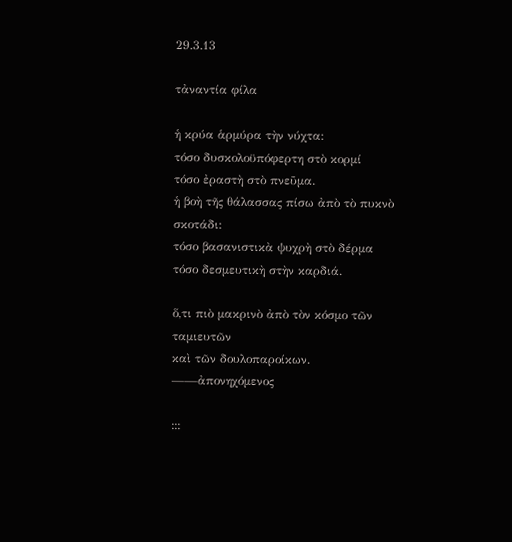29.3.13

τἀναντία φίλα

ἡ κρύα ἁρμύρα τὴν νύχτα:
τόσο δυσκολοϋπόφερτη στὸ κορμί
τόσο ἐραστὴ στὸ πνεῦμα.
ἡ βοὴ τῆς θάλασσας πίσω ἀπὸ τὸ πυκνὸ σκοτάδι:
τόσο βασανιστικὰ ψυχρὴ στὸ δέρμα
τόσο δεσμευτικὴ στὴν καρδιά.

ὅ,τι πιὸ μακρινὸ ἀπὸ τὸν κόσμο τῶν ταμιευτῶν
καὶ τῶν δουλοπαροίκων.
——ἀπονηχόμενος

:::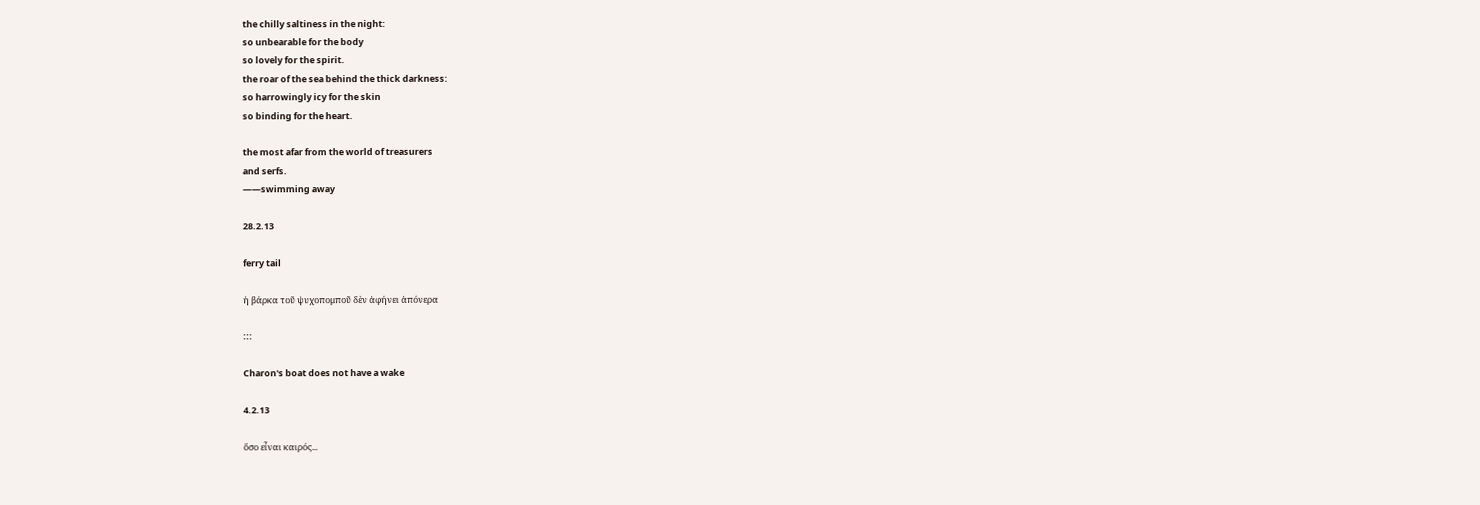the chilly saltiness in the night:
so unbearable for the body
so lovely for the spirit.
the roar of the sea behind the thick darkness:
so harrowingly icy for the skin
so binding for the heart.

the most afar from the world of treasurers
and serfs.
——swimming away

28.2.13

ferry tail

ἡ βάρκα τοῦ ψυχοπομποῦ δὲν ἀφήνει ἀπόνερα

:::

Charon's boat does not have a wake

4.2.13

ὅσο εἶναι καιρός...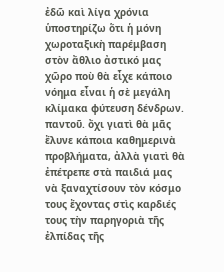ἐδῶ καὶ λίγα χρόνια ὑποστηρίζω ὅτι ἡ μόνη χωροταξικὴ παρέμβαση στὸν ἄθλιο ἀστικό μας χῶρο ποὺ θὰ εἶχε κάποιο νόημα εἶναι ἡ σὲ μεγάλη κλίμακα φύτευση δένδρων. παντοῦ. ὄχι γιατὶ θὰ μᾶς ἔλυνε κάποια καθημερινὰ προβλήματα, ἀλλὰ γιατὶ θὰ ἐπέτρεπε στὰ παιδιά μας νὰ ξαναχτίσουν τὸν κόσμο τους ἔχοντας στὶς καρδιές τους τὴν παρηγοριὰ τῆς ἐλπίδας τῆς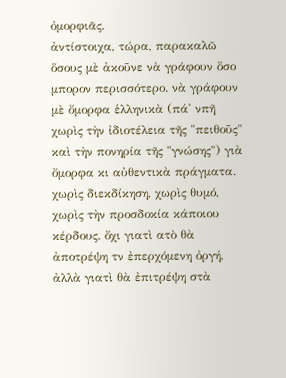ὀμορφιᾶς.
ἀντίστοιχα, τώρα, παρακαλῶ ὅσους μὲ ἀκοῦνε νὰ γράφουν ὅσο μπορον περισσότερο. νὰ γράφουν μὲ ὄμορφα ἑλληνικὰ (πά' νπῆ χωρὶς τὴν ἰδιοτέλεια τῆς "πειθοῦς" καὶ τὴν πονηρία τῆς "γνώσης") γιὰ ὄμορφα κι αὐθεντικὰ πράγματα. χωρὶς διεκδίκηση, χωρὶς θυμό, χωρὶς τὴν προσδοκία κάποιου κέρδους. ὄχι γιατὶ ατὸ θὰ ἀποτρέψη τν ἐπερχόμενη ὀργή, ἀλλὰ γιατὶ θὰ ἐπιτρέψη στὰ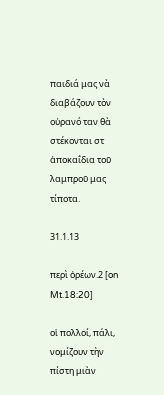παιδιά μας νὰ διαβάζουν τὸν οὐρανό ταν θὰ στέκονται στ ἀποκαΐδια τοῦ λαμπροῦ μας τίποτα.

31.1.13

περὶ ὀρέων.2 [on Mt.18:20]

οἱ πολλοί, πάλι, νομίζουν τὴν πίστη μιὰν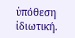ὑπόθεση ἰδιωτική.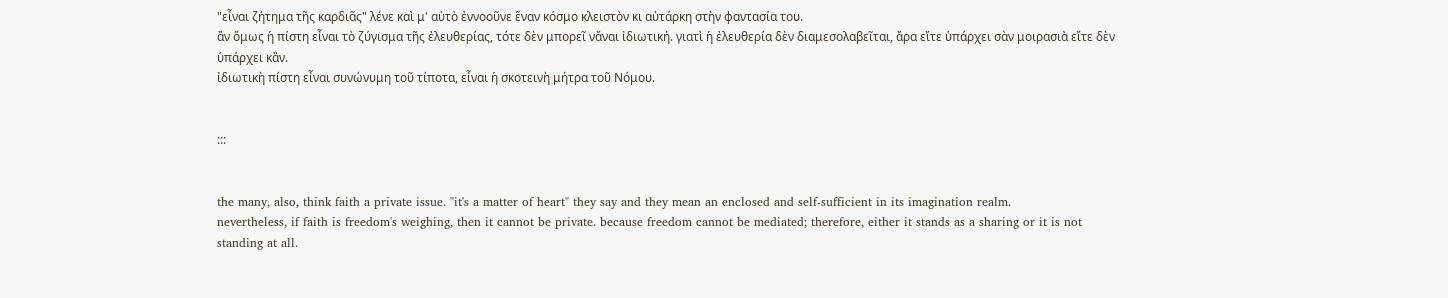"εἶναι ζήτημα τῆς καρδιᾶς" λένε καὶ μ' αὐτὸ ἐννοοῦνε ἕναν κόσμο κλειστὸν κι αὐτάρκη στὴν φαντασία του.
ἂν ὅμως ἡ πίστη εἶναι τὸ ζύγισμα τῆς ἐλευθερίας, τότε δὲν μπορεῖ νἄναι ἰδιωτική. γιατὶ ἡ ἐλευθερία δὲν διαμεσολαβεῖται, ἄρα εἴτε ὑπάρχει σὰν μοιρασιὰ εἴτε δὲν ὑπάρχει κἂν.
ἰδιωτικὴ πίστη εἶναι συνώνυμη τοῦ τίποτα, εἶναι ἡ σκοτεινὴ μήτρα τοῦ Νόμου.


:::


the many, also, think faith a private issue. "it's a matter of heart" they say and they mean an enclosed and self-sufficient in its imagination realm.
nevertheless, if faith is freedom's weighing, then it cannot be private. because freedom cannot be mediated; therefore, either it stands as a sharing or it is not standing at all.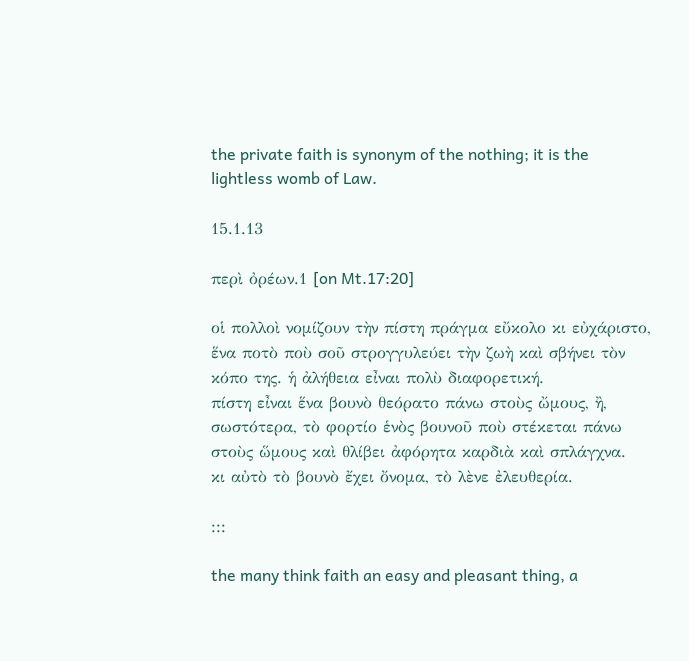the private faith is synonym of the nothing; it is the lightless womb of Law.

15.1.13

περὶ ὀρέων.1 [on Mt.17:20]

οἱ πολλοὶ νομίζουν τὴν πίστη πράγμα εὔκολο κι εὐχάριστο, ἕνα ποτὸ ποὺ σοῦ στρογγυλεύει τὴν ζωὴ καὶ σβήνει τὸν κόπο της. ἡ ἀλήθεια εἶναι πολὺ διαφορετική.
πίστη εἶναι ἕνα βουνὸ θεόρατο πάνω στοὺς ὤμους, ἢ, σωστότερα, τὸ φορτίο ἑνὸς βουνοῦ ποὺ στέκεται πάνω στοὺς ὥμους καὶ θλίβει ἀφόρητα καρδιὰ καὶ σπλάγχνα.
κι αὐτὸ τὸ βουνὸ ἔχει ὄνομα, τὸ λὲνε ἐλευθερία.

:::

the many think faith an easy and pleasant thing, a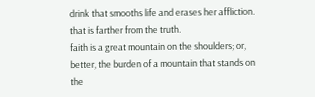drink that smooths life and erases her affliction. that is farther from the truth.
faith is a great mountain on the shoulders; or, better, the burden of a mountain that stands on the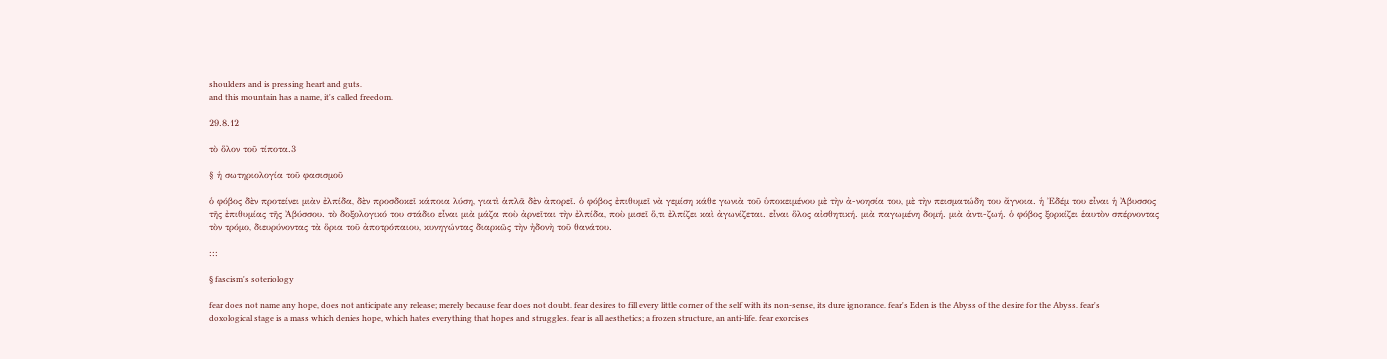shoulders and is pressing heart and guts.
and this mountain has a name, it's called freedom.

29.8.12

τὸ ὅλον τοῦ τίποτα.3

§ ἡ σωτηριολογία τοῦ φασισμοῦ

ὁ φόβος δὲν προτείνει μιὰν ἐλπίδα, δὲν προσδοκεῖ κάποια λύση, γιατὶ ἁπλᾶ δὲν ἀπορεῖ. ὁ φόβος ἐπιθυμεῖ νὰ γεμίση κάθε γωνιὰ τοῦ ὑποκειμένου μὲ τὴν ἀ-νοησία του, μὲ τὴν πεισματώδη του ἄγνοια. ἡ Ἐδέμ του εἶναι ἡ Ἀβυσσος τῆς ἐπιθυμίας τῆς Ἀβύσσου. τὸ δοξολογικό του στάδιο εἶναι μιὰ μάζα ποὺ ἀρνεῖται τὴν ἐλπίδα, ποὺ μισεῖ ὅ,τι ἐλπίζει καὶ ἀγωνίζεται. εἶναι ὅλος αἰσθητική. μιὰ παγωμένη δομή. μιὰ ἀντι-ζωή. ὁ φόβος ξορκίζει ἑαυτὸν σπέρνοντας τὸν τρόμο, διευρύνοντας τὰ ὅρια τοῦ ἀποτρόπαιου, κυνηγώντας διαρκῶς τὴν ἠδονὴ τοῦ θανάτου.

:::

§ fascism's soteriology

fear does not name any hope, does not anticipate any release; merely because fear does not doubt. fear desires to fill every little corner of the self with its non-sense, its dure ignorance. fear's Eden is the Abyss of the desire for the Abyss. fear's doxological stage is a mass which denies hope, which hates everything that hopes and struggles. fear is all aesthetics; a frozen structure, an anti-life. fear exorcises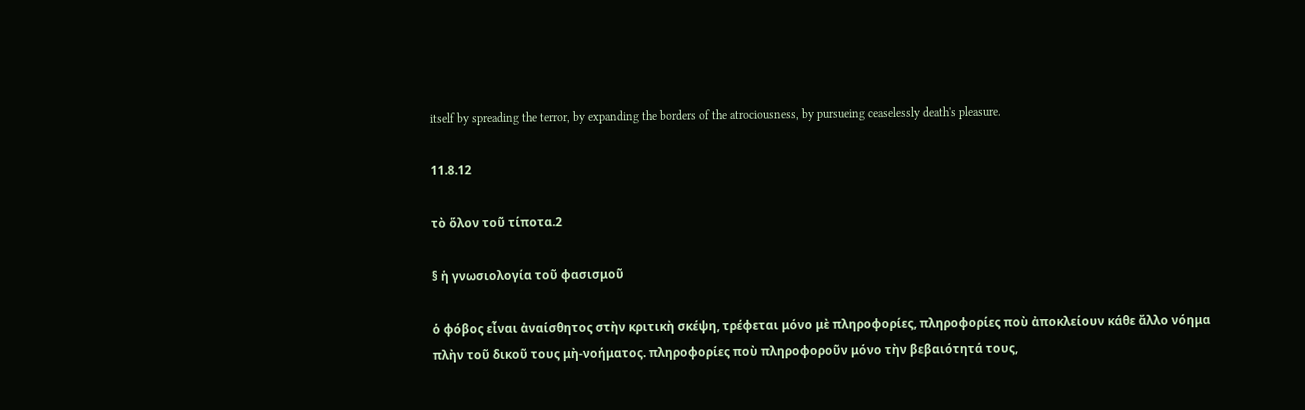itself by spreading the terror, by expanding the borders of the atrociousness, by pursueing ceaselessly death's pleasure.

11.8.12

τὸ ὅλον τοῦ τίποτα.2

§ ἡ γνωσιολογία τοῦ φασισμοῦ

ὁ φόβος εἶναι ἀναίσθητος στὴν κριτικὴ σκέψη, τρέφεται μόνο μὲ πληροφορίες, πληροφορίες ποὺ ἀποκλείουν κάθε ἄλλο νόημα πλὴν τοῦ δικοῦ τους μὴ-νοήματος. πληροφορίες ποὺ πληροφοροῦν μόνο τὴν βεβαιότητά τους,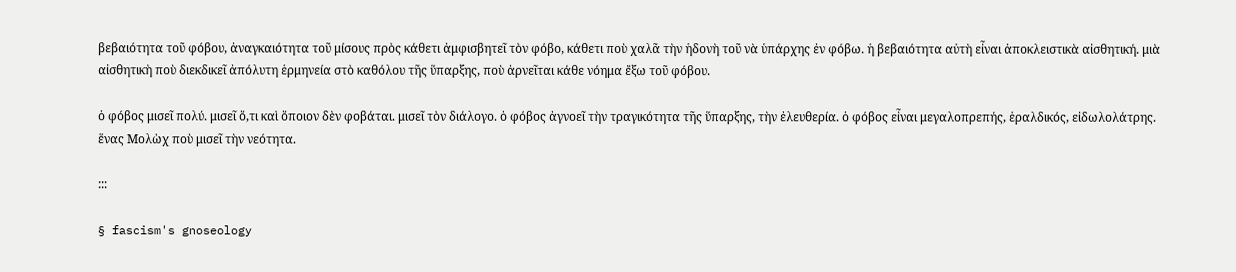βεβαιότητα τοῦ φόβου, ἀναγκαιότητα τοῦ μίσους πρὸς κάθετι ἀμφισβητεῖ τὸν φόβο, κάθετι ποὺ χαλᾶ τὴν ἡδονὴ τοῦ νὰ ὑπάρχης ἐν φόβω. ἡ βεβαιότητα αὐτὴ εἶναι ἀποκλειστικὰ αἰσθητική. μιὰ αἰσθητικὴ ποὺ διεκδικεῖ ἀπόλυτη ἑρμηνεία στὸ καθόλου τῆς ὕπαρξης, ποὺ ἀρνεῖται κάθε νόημα ἔξω τοῦ φόβου.

ὁ φόβος μισεῖ πολύ. μισεῖ ὅ,τι καὶ ὅποιον δὲν φοβάται. μισεῖ τὸν διάλογο. ὁ φόβος ἀγνοεῖ τὴν τραγικότητα τῆς ὕπαρξης, τὴν ἐλευθερία. ὁ φόβος εἶναι μεγαλοπρεπής, ἑραλδικός, εἰδωλολάτρης. ἕνας Μολὼχ ποὺ μισεῖ τὴν νεότητα.

:::

§ fascism's gnoseology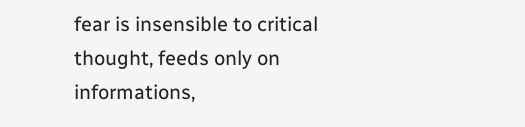fear is insensible to critical thought, feeds only on informations,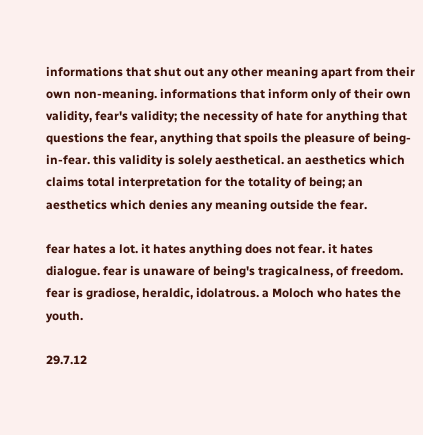informations that shut out any other meaning apart from their own non-meaning. informations that inform only of their own validity, fear's validity; the necessity of hate for anything that questions the fear, anything that spoils the pleasure of being-in-fear. this validity is solely aesthetical. an aesthetics which claims total interpretation for the totality of being; an aesthetics which denies any meaning outside the fear.

fear hates a lot. it hates anything does not fear. it hates dialogue. fear is unaware of being's tragicalness, of freedom. fear is gradiose, heraldic, idolatrous. a Moloch who hates the youth.

29.7.12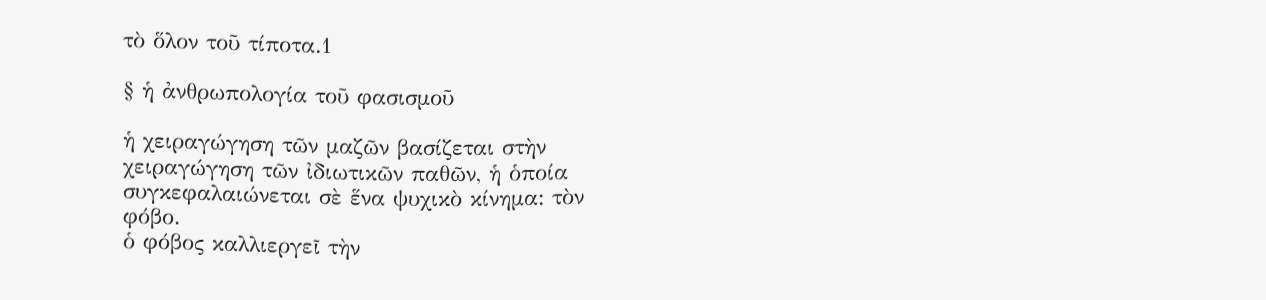τὸ ὅλον τοῦ τίποτα.1

§ ἡ ἀνθρωπολογία τοῦ φασισμοῦ

ἡ χειραγώγηση τῶν μαζῶν βασίζεται στὴν χειραγώγηση τῶν ἰδιωτικῶν παθῶν, ἡ ὁποία συγκεφαλαιώνεται σὲ ἕνα ψυχικὸ κίνημα: τὸν φόβο.
ὁ φόβος καλλιεργεῖ τὴν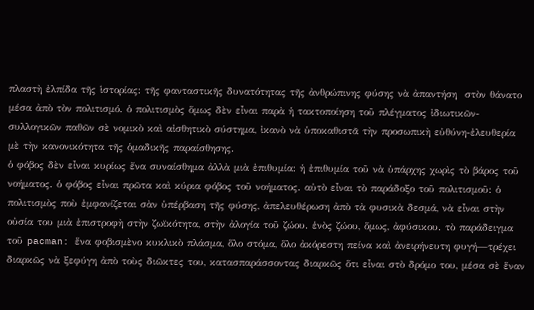πλαστὴ ἐλπίδα τῆς ἱστορίας: τῆς φανταστικῆς δυνατότητας τῆς ἀνθρώπινης φύσης νὰ ἀπαντήση  στὸν θάνατο μέσα ἀπὸ τὸν πολιτισμό. ὁ πολιτισμὸς ὅμως δὲν εἶναι παρὰ ἡ τακτοποίηση τοῦ πλέγματος ἰδιωτικῶν-συλλογικῶν παθῶν σὲ νομικὸ καὶ αἰσθητικὸ σύστημα, ἰκανὸ νὰ ὑποκαθιστᾶ τὴν προσωπικὴ εὐθύνη-ἐλευθερία μὲ τὴν κανονικότητα τῆς ὁμαδικῆς παραίσθησης.
ὁ φόβος δὲν εἶναι κυρίως ἔνα συναίσθημα ἀλλὰ μιὰ ἐπιθυμία: ἡ ἐπιθυμία τοῦ νὰ ὑπάρχης χωρὶς τὸ βάρος τοῦ νοήματος. ὁ φόβος εἶναι πρῶτα καὶ κύρια φόβος τοῦ νοήματος. αὐτὸ εἶναι τὸ παράδοξο τοῦ πολιτισμοῦ: ὁ πολιτισμὸς ποὺ ἐμφανίζεται σὰν ὑπέρβαση τῆς φύσης, ἀπελευθέρωση ἀπὸ τὰ φυσικὰ δεσμά, νὰ εἶναι στὴν οὐσία του μιὰ ἐπιστροφὴ στὴν ζωϊκότητα, στὴν ἀλογία τοῦ ζώου. ἑνὸς ζώου, ὅμως, ἀφύσικου. τὸ παράδειγμα τοῦ pacman: ἕνα φοβισμὲνο κυκλικὸ πλάσμα, ὅλο στόμα, ὅλο ἀκόρεστη πείνα καὶ ἀνειρήνευτη φυγή—τρέχει διαρκῶς νὰ ξεφύγη ἀπὸ τοὺς διῶκτες του, κατασπαράσσοντας διαρκῶς ὅτι εἶναι στὸ δρόμο του, μέσα σὲ ἕναν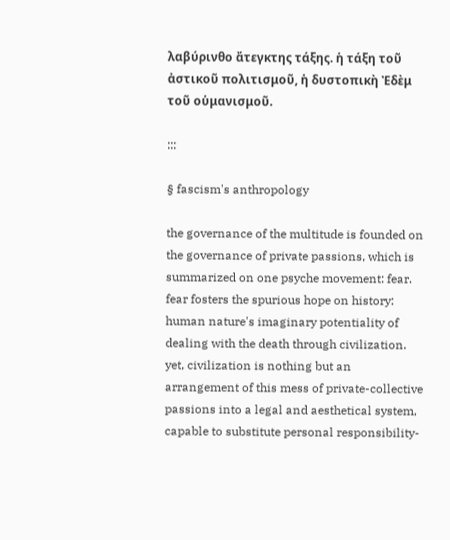λαβύρινθο ἄτεγκτης τάξης. ἡ τάξη τοῦ ἀστικοῦ πολιτισμοῦ, ἡ δυστοπικὴ Ἐδὲμ τοῦ οὑμανισμοῦ.

:::

§ fascism's anthropology

the governance of the multitude is founded on the governance of private passions, which is summarized on one psyche movement: fear.
fear fosters the spurious hope on history: human nature's imaginary potentiality of dealing with the death through civilization. yet, civilization is nothing but an arrangement of this mess of private-collective passions into a legal and aesthetical system, capable to substitute personal responsibility-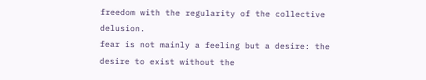freedom with the regularity of the collective delusion.
fear is not mainly a feeling but a desire: the desire to exist without the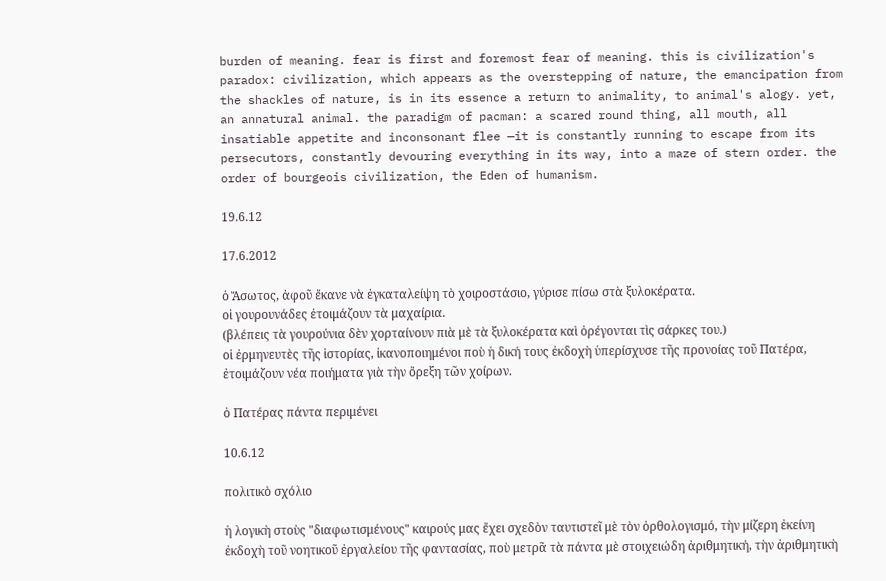burden of meaning. fear is first and foremost fear of meaning. this is civilization's paradox: civilization, which appears as the overstepping of nature, the emancipation from the shackles of nature, is in its essence a return to animality, to animal's alogy. yet, an annatural animal. the paradigm of pacman: a scared round thing, all mouth, all insatiable appetite and inconsonant flee —it is constantly running to escape from its persecutors, constantly devouring everything in its way, into a maze of stern order. the order of bourgeois civilization, the Eden of humanism.

19.6.12

17.6.2012

ὁ Ἄσωτος, ἀφοῦ ἔκανε νὰ ἐγκαταλείψη τὸ χοιροστάσιο, γύρισε πίσω στὰ ξυλοκέρατα.
οἱ γουρουνάδες ἐτοιμάζουν τὰ μαχαίρια.
(βλέπεις τὰ γουρούνια δὲν χορταίνουν πιὰ μὲ τὰ ξυλοκέρατα καὶ ὀρέγονται τὶς σάρκες του.)
οἱ ἐρμηνευτὲς τῆς ἱστορίας, ἰκανοποιημένοι ποὺ ἡ δική τους ἐκδοχὴ ὑπερίσχυσε τῆς προνοίας τοῦ Πατέρα, ἐτοιμάζουν νέα ποιήματα γιὰ τὴν ὄρεξη τῶν χοίρων.

ὁ Πατέρας πάντα περιμένει

10.6.12

πολιτικὸ σχόλιο

ἡ λογικὴ στοὺς "διαφωτισμένους" καιρούς μας ἔχει σχεδὸν ταυτιστεῖ μὲ τὸν ὀρθολογισμό, τὴν μίζερη ἐκείνη ἐκδοχὴ τοῦ νοητικοῦ ἐργαλείου τῆς φαντασίας, ποὺ μετρᾶ τὰ πάντα μὲ στοιχειώδη ἀριθμητική, τὴν ἀριθμητικὴ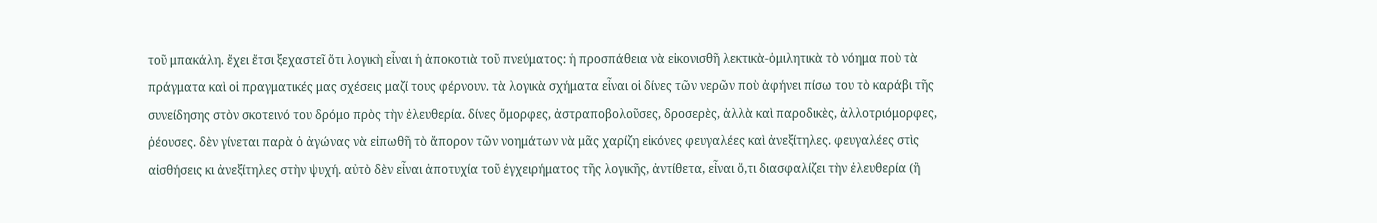τοῦ μπακάλη. ἔχει ἔτσι ξεχαστεῖ ὅτι λογικὴ εἶναι ἡ ἀποκοτιὰ τοῦ πνεύματος: ἡ προσπάθεια νὰ εἰκονισθῆ λεκτικὰ-ὁμιλητικὰ τὸ νόημα ποὺ τὰ πράγματα καὶ οἱ πραγματικές μας σχέσεις μαζί τους φέρνουν. τὰ λογικὰ σχήματα εἶναι οἱ δίνες τῶν νερῶν ποὺ ἀφήνει πίσω του τὸ καράβι τῆς συνείδησης στὸν σκοτεινό του δρόμο πρὸς τὴν ἐλευθερία. δίνες ὄμορφες, ἀστραποβολοῦσες, δροσερὲς, ἀλλὰ καὶ παροδικὲς, ἀλλοτριόμορφες, ῥέουσες. δὲν γίνεται παρὰ ὁ ἀγώνας νὰ εἰπωθῆ τὸ ἄπορον τῶν νοημάτων νὰ μᾶς χαρίζη εἰκόνες φευγαλέες καὶ ἀνεξίτηλες. φευγαλέες στὶς αἰσθήσεις κι ἀνεξίτηλες στὴν ψυχή. αὐτὸ δὲν εἶναι ἀποτυχία τοῦ ἐγχειρήματος τῆς λογικῆς, ἀντίθετα, εἶναι ὅ,τι διασφαλίζει τὴν ἐλευθερία (ἢ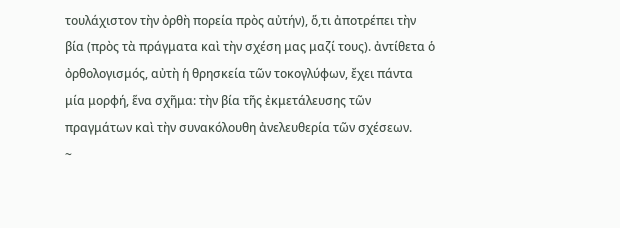τουλάχιστον τὴν ὀρθὴ πορεία πρὸς αὐτήν), ὅ,τι ἀποτρέπει τὴν βία (πρὸς τὰ πράγματα καὶ τὴν σχέση μας μαζί τους). ἀντίθετα ὁ ὀρθολογισμός, αὐτὴ ἡ θρησκεία τῶν τοκογλύφων, ἔχει πάντα μία μορφή, ἕνα σχῆμα: τὴν βία τῆς ἐκμετάλευσης τῶν πραγμάτων καὶ τὴν συνακόλουθη ἀνελευθερία τῶν σχέσεων.
~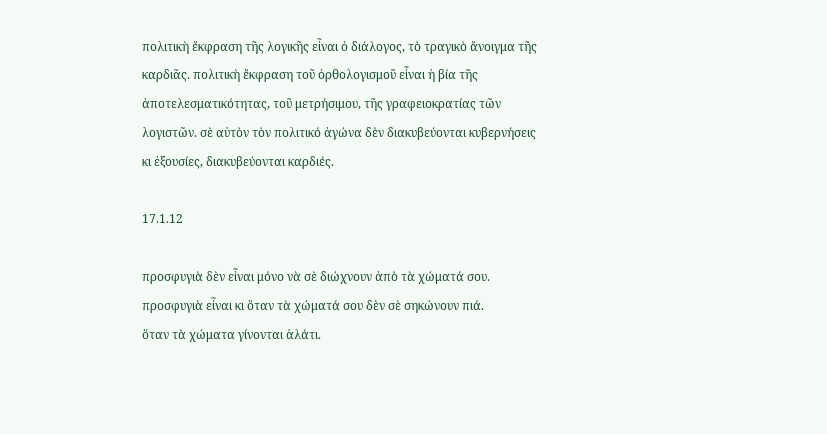πολιτικὴ ἔκφραση τῆς λογικῆς εἶναι ὁ διάλογος, τὸ τραγικὸ ἄνοιγμα τῆς καρδιᾶς. πολιτικὴ ἔκφραση τοῦ ὀρθολογισμοῦ εἶναι ἡ βία τῆς ἀποτελεσματικότητας, τοῦ μετρήσιμου, τῆς γραφειοκρατίας τῶν λογιστῶν. σὲ αὐτὸν τὸν πολιτικό ἀγώνα δὲν διακυβεύονται κυβερνήσεις κι ἐξουσίες, διακυβεύονται καρδιές.

17.1.12

προσφυγιὰ δὲν εἶναι μόνο νὰ σὲ διώχνουν ἀπὸ τὰ χώματά σου.
προσφυγιὰ εἶναι κι ὅταν τὰ χώματά σου δὲν σὲ σηκώνουν πιά.
ὅταν τὰ χώματα γίνονται ἁλάτι.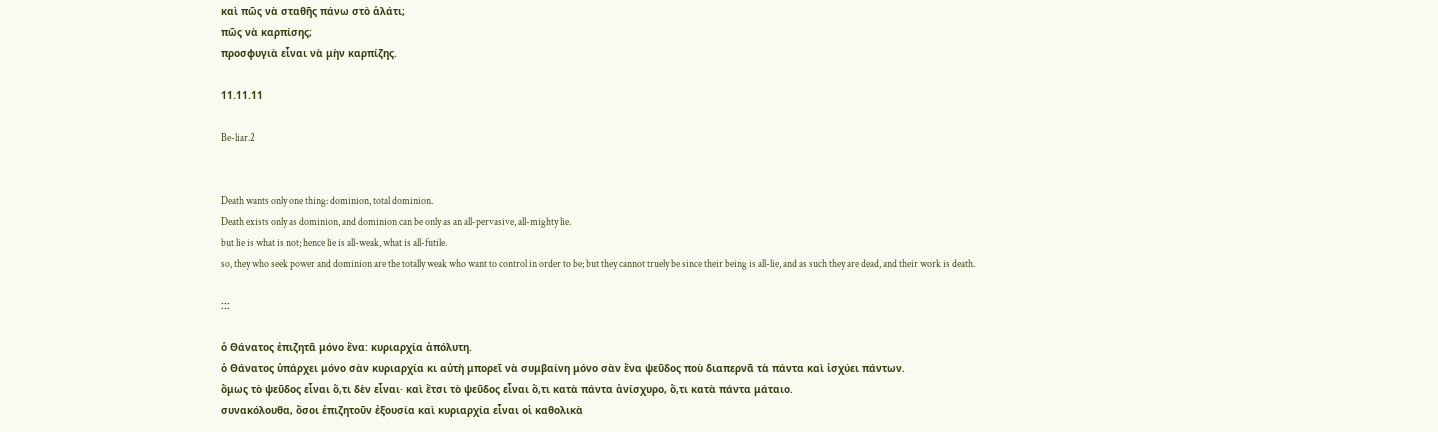καὶ πῶς νὰ σταθῆς πάνω στὸ ἁλάτι;
πῶς νὰ καρπίσης;
προσφυγιὰ εἶναι νὰ μὴν καρπίζης.

11.11.11

Be-liar.2


Death wants only one thing: dominion, total dominion.
Death exists only as dominion, and dominion can be only as an all-pervasive, all-mighty lie.
but lie is what is not; hence lie is all-weak, what is all-futile.
so, they who seek power and dominion are the totally weak who want to control in order to be; but they cannot truely be since their being is all-lie, and as such they are dead, and their work is death.

:::

ὁ Θάνατος ἐπιζητᾶ μόνο ἕνα: κυριαρχία ἀπόλυτη.
ὁ Θάνατος ὑπάρχει μόνο σὰν κυριαρχία κι αὐτὴ μπορεῖ νὰ συμβαίνη μόνο σὰν ἕνα ψεῦδος ποὺ διαπερνᾶ τὰ πάντα καὶ ἰσχύει πάντων.
ὅμως τὸ ψεῦδος εἶναι ὅ,τι δὲν εἶναι· καὶ ἔτσι τὸ ψεῦδος εἶναι ὅ,τι κατὰ πάντα ἀνίσχυρο, ὅ,τι κατὰ πάντα μάταιο.
συνακόλουθα, ὅσοι ἐπιζητοῦν ἐξουσία καὶ κυριαρχία εἶναι οἱ καθολικὰ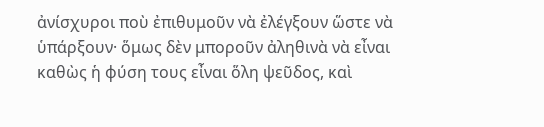ἀνίσχυροι ποὺ ἐπιθυμοῦν νὰ ἐλέγξουν ὥστε νὰ ὑπάρξουν· ὅμως δὲν μποροῦν ἀληθινὰ νὰ εἶναι καθὼς ἡ φύση τους εἶναι ὅλη ψεῦδος, καὶ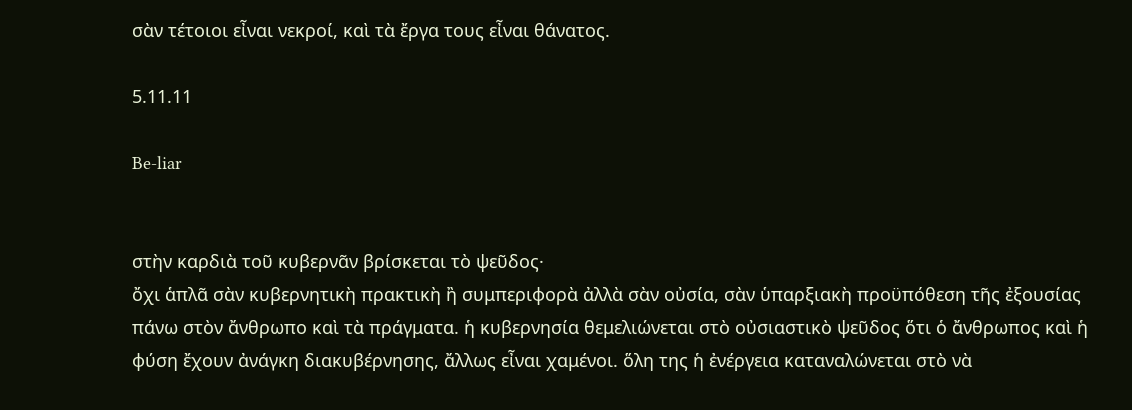σὰν τέτοιοι εἶναι νεκροί, καὶ τὰ ἔργα τους εἶναι θάνατος.

5.11.11

Be-liar


στὴν καρδιὰ τοῦ κυβερνᾶν βρίσκεται τὸ ψεῦδος·
ὄχι ἁπλᾶ σὰν κυβερνητικὴ πρακτικὴ ἢ συμπεριφορὰ ἀλλὰ σὰν οὐσία, σὰν ὑπαρξιακὴ προϋπόθεση τῆς ἐξουσίας πάνω στὸν ἄνθρωπο καὶ τὰ πράγματα. ἡ κυβερνησία θεμελιώνεται στὸ οὐσιαστικὸ ψεῦδος ὅτι ὁ ἄνθρωπος καὶ ἡ φύση ἔχουν ἀνάγκη διακυβέρνησης, ἄλλως εἶναι χαμένοι. ὅλη της ἡ ἐνέργεια καταναλώνεται στὸ νὰ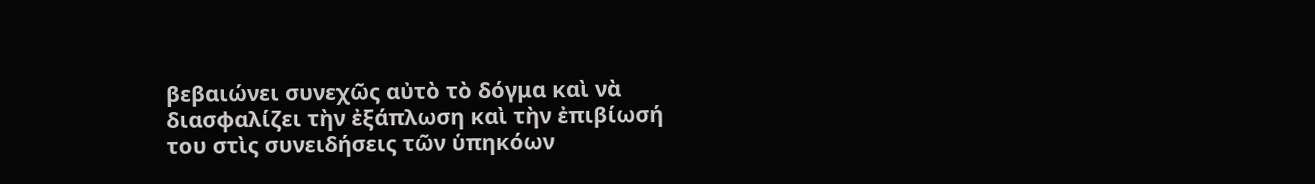βεβαιώνει συνεχῶς αὐτὸ τὸ δόγμα καὶ νὰ διασφαλίζει τὴν ἐξάπλωση καὶ τὴν ἐπιβίωσή του στὶς συνειδήσεις τῶν ὑπηκόων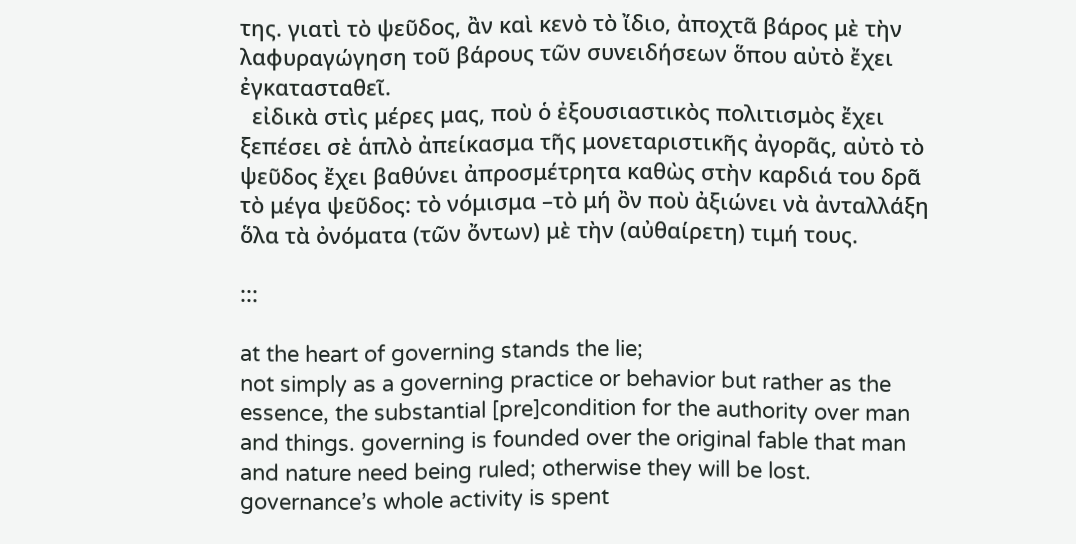της. γιατὶ τὸ ψεῦδος, ἂν καὶ κενὸ τὸ ἴδιο, ἀποχτᾶ βάρος μὲ τὴν λαφυραγώγηση τοῦ βάρους τῶν συνειδήσεων ὅπου αὐτὸ ἔχει ἐγκατασταθεῖ.
  εἰδικὰ στὶς μέρες μας, ποὺ ὁ ἐξουσιαστικὸς πολιτισμὸς ἔχει ξεπέσει σὲ ἁπλὸ ἀπείκασμα τῆς μονεταριστικῆς ἀγορᾶς, αὐτὸ τὸ ψεῦδος ἔχει βαθύνει ἀπροσμέτρητα καθὼς στὴν καρδιά του δρᾶ τὸ μέγα ψεῦδος: τὸ νόμισμα –τὸ μή ὂν ποὺ ἀξιώνει νὰ ἀνταλλάξη ὅλα τὰ ὀνόματα (τῶν ὄντων) μὲ τὴν (αὐθαίρετη) τιμή τους.

:::

at the heart of governing stands the lie;
not simply as a governing practice or behavior but rather as the essence, the substantial [pre]condition for the authority over man and things. governing is founded over the original fable that man and nature need being ruled; otherwise they will be lost. governance’s whole activity is spent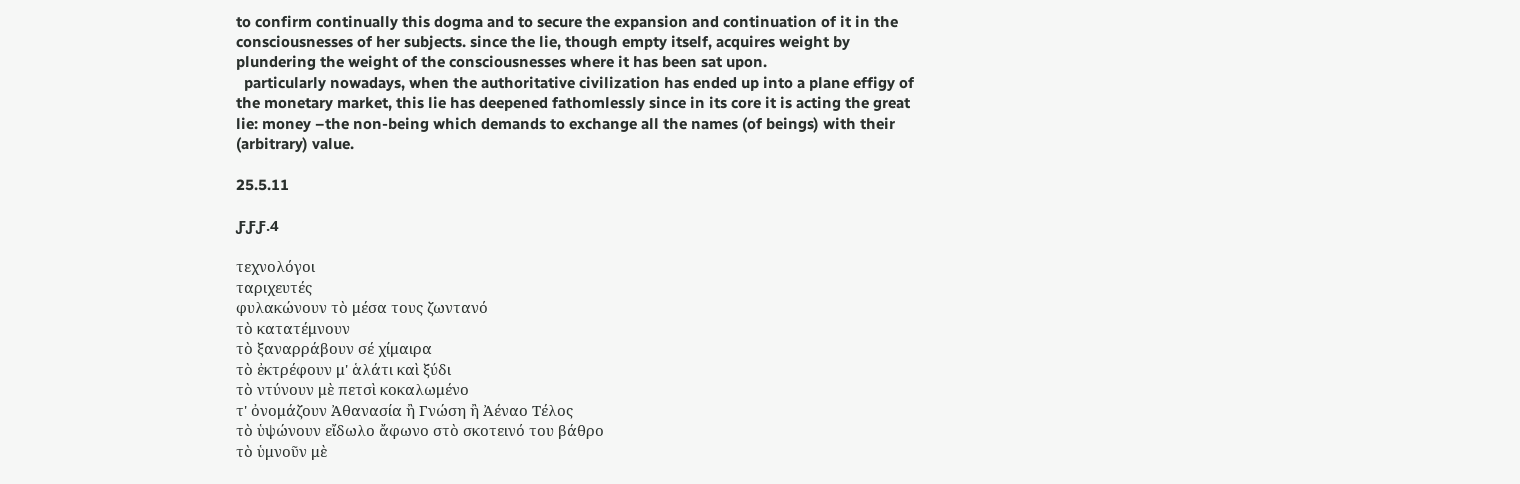to confirm continually this dogma and to secure the expansion and continuation of it in the consciousnesses of her subjects. since the lie, though empty itself, acquires weight by plundering the weight of the consciousnesses where it has been sat upon.
  particularly nowadays, when the authoritative civilization has ended up into a plane effigy of the monetary market, this lie has deepened fathomlessly since in its core it is acting the great lie: money –the non-being which demands to exchange all the names (of beings) with their (arbitrary) value.

25.5.11

ƑƑƑ.4

τεχνολόγοι
ταριχευτές
φυλακώνουν τὸ μέσα τους ζωντανό
τὸ κατατέμνουν
τὸ ξαναρράβουν σέ χίμαιρα
τὸ ἐκτρέφουν μ' ἁλάτι καὶ ξύδι
τὸ ντύνουν μὲ πετσὶ κοκαλωμένο
τ' ὀνομάζουν Ἀθανασία ἢ Γνώση ἢ Ἀέναο Τέλος
τὸ ὑψώνουν εἴδωλο ἄφωνο στὸ σκοτεινό του βάθρο
τὸ ὑμνοῦν μὲ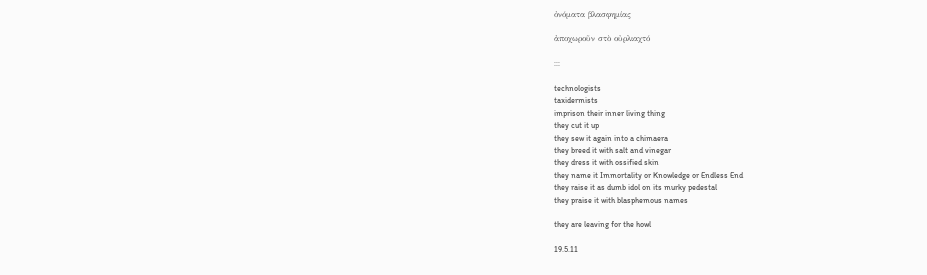ὀνόματα βλασφημίας

ἀποχωροῦν στὸ οὐρλιαχτό

:::

technologists
taxidermists
imprison their inner living thing
they cut it up
they sew it again into a chimaera
they breed it with salt and vinegar
they dress it with ossified skin
they name it Immortality or Knowledge or Endless End
they raise it as dumb idol on its murky pedestal
they praise it with blasphemous names

they are leaving for the howl

19.5.11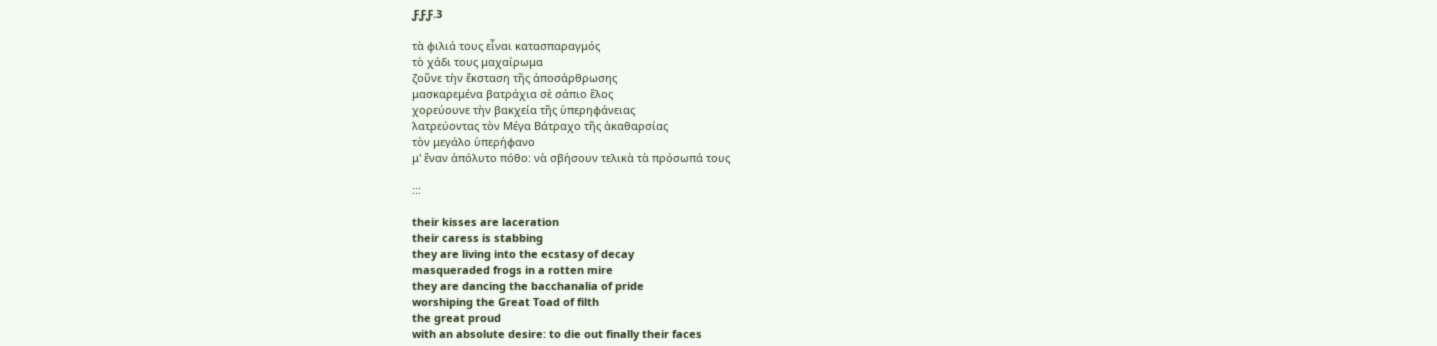ƑƑƑ.3

τὰ φιλιά τους εἶναι κατασπαραγμός
τὸ χάδι τους μαχαίρωμα
ζοῦνε τὴν ἔκσταση τῆς ἀποσάρθρωσης
μασκαρεμένα βατράχια σὲ σάπιο ἕλος
χορεύουνε τὴν βακχεία τῆς ὑπερηφάνειας
λατρεύοντας τὸν Μέγα Βάτραχο τῆς ἀκαθαρσίας
τὸν μεγάλο ὑπερήφανο
μ' ἕναν ἀπόλυτο πόθο: νὰ σβήσουν τελικὰ τὰ πρόσωπά τους

:::

their kisses are laceration
their caress is stabbing
they are living into the ecstasy of decay
masqueraded frogs in a rotten mire
they are dancing the bacchanalia of pride
worshiping the Great Toad of filth
the great proud
with an absolute desire: to die out finally their faces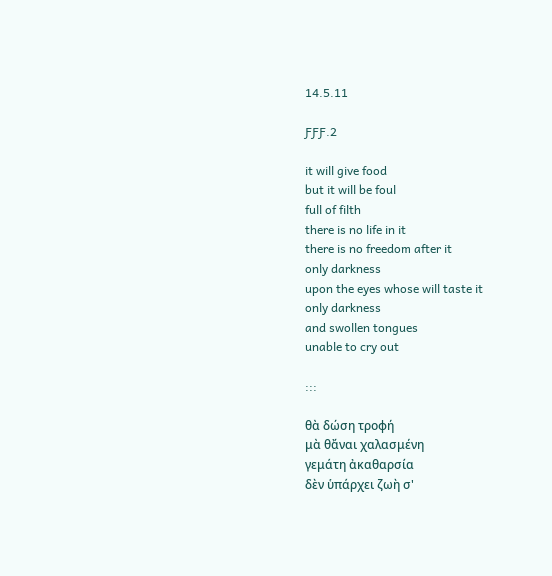14.5.11

ƑƑƑ.2

it will give food
but it will be foul
full of filth
there is no life in it
there is no freedom after it
only darkness
upon the eyes whose will taste it
only darkness
and swollen tongues
unable to cry out

:::

θὰ δώση τροφή
μὰ θἄναι χαλασμένη
γεμάτη ἀκαθαρσία
δὲν ὑπάρχει ζωὴ σ'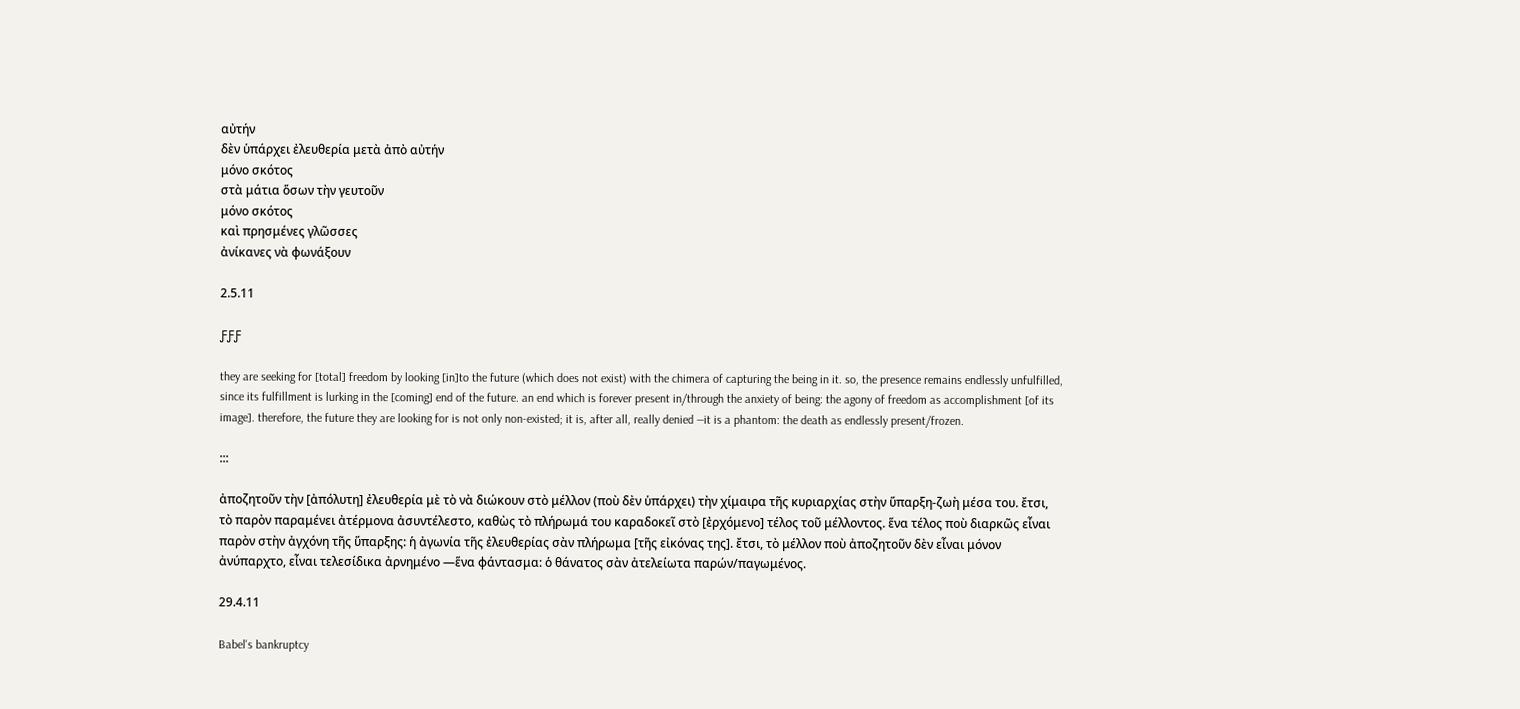αὐτήν
δὲν ὑπάρχει ἐλευθερία μετὰ ἀπὸ αὐτήν
μόνο σκότος
στὰ μάτια ὅσων τὴν γευτοῦν
μόνο σκότος
καὶ πρησμένες γλῶσσες
ἀνίκανες νὰ φωνάξουν

2.5.11

ƑƑƑ

they are seeking for [total] freedom by looking [in]to the future (which does not exist) with the chimera of capturing the being in it. so, the presence remains endlessly unfulfilled, since its fulfillment is lurking in the [coming] end of the future. an end which is forever present in/through the anxiety of being: the agony of freedom as accomplishment [of its image]. therefore, the future they are looking for is not only non-existed; it is, after all, really denied —it is a phantom: the death as endlessly present/frozen.

:::

ἀποζητοῦν τὴν [ἀπόλυτη] ἐλευθερία μὲ τὸ νὰ διώκουν στὸ μέλλον (ποὺ δὲν ὑπάρχει) τὴν χίμαιρα τῆς κυριαρχίας στὴν ὕπαρξη-ζωὴ μέσα του. ἔτσι, τὸ παρὸν παραμένει ἀτέρμονα ἀσυντέλεστο, καθὼς τὸ πλήρωμά του καραδοκεῖ στὸ [ἐρχόμενο] τέλος τοῦ μέλλοντος. ἕνα τέλος ποὺ διαρκῶς εἶναι παρὸν στὴν ἀγχόνη τῆς ὕπαρξης: ἡ ἀγωνία τῆς ἐλευθερίας σὰν πλήρωμα [τῆς εἰκόνας της]. ἔτσι, τὸ μέλλον ποὺ ἀποζητοῦν δὲν εἶναι μόνον ἀνύπαρχτο, εἶναι τελεσίδικα ἀρνημένο —ἕνα φάντασμα: ὁ θάνατος σὰν ἀτελείωτα παρών/παγωμένος.

29.4.11

Babel's bankruptcy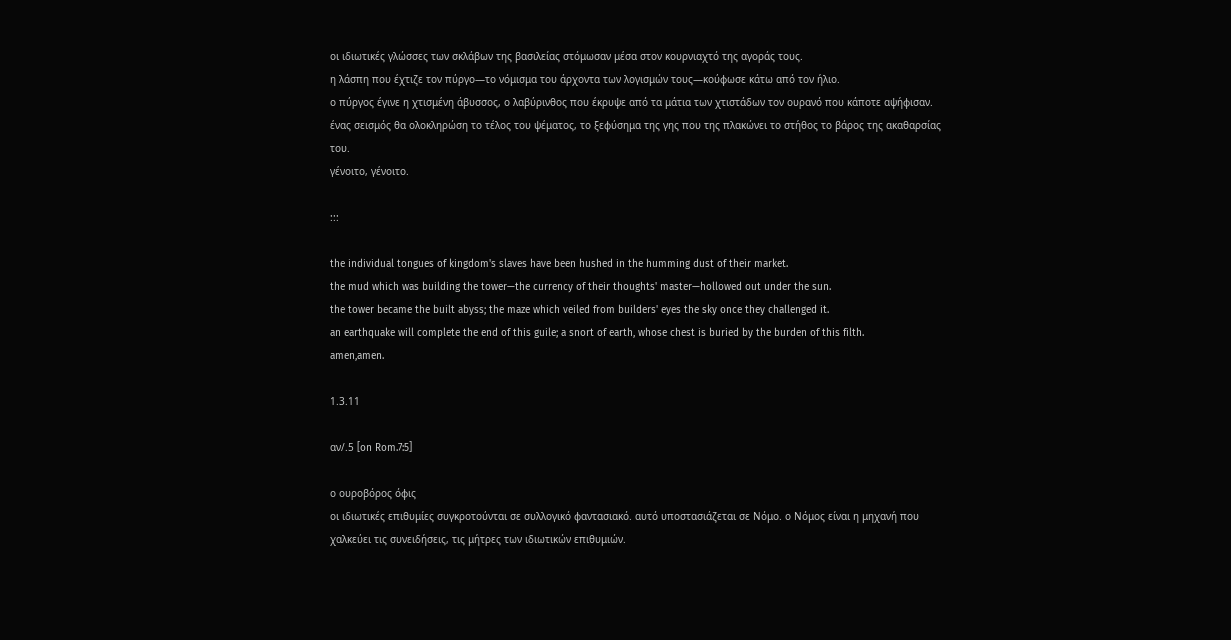οι ιδιωτικές γλώσσες των σκλάβων της βασιλείας στόμωσαν μέσα στον κουρνιαχτό της αγοράς τους.
η λάσπη που έχτιζε τον πύργο—το νόμισμα του άρχοντα των λογισμών τους—κούφωσε κάτω από τον ήλιο.
ο πύργος έγινε η χτισμένη άβυσσος, ο λαβύρινθος που έκρυψε από τα μάτια των χτιστάδων τον ουρανό που κάποτε αψήφισαν.
ένας σεισμός θα ολοκληρώση το τέλος του ψέματος, το ξεφύσημα της γης που της πλακώνει το στήθος το βάρος της ακαθαρσίας του.
γένοιτο, γένοιτο.

:::

the individual tongues of kingdom's slaves have been hushed in the humming dust of their market.
the mud which was building the tower—the currency of their thoughts' master—hollowed out under the sun.
the tower became the built abyss; the maze which veiled from builders' eyes the sky once they challenged it.
an earthquake will complete the end of this guile; a snort of earth, whose chest is buried by the burden of this filth.
amen,amen.

1.3.11

αν/.5 [on Rom.7:5]

ο ουροβόρος όφις
οι ιδιωτικές επιθυμίες συγκροτούνται σε συλλογικό φαντασιακό. αυτό υποστασιάζεται σε Νόμο. ο Νόμος είναι η μηχανή που χαλκεύει τις συνειδήσεις, τις μήτρες των ιδιωτικών επιθυμιών.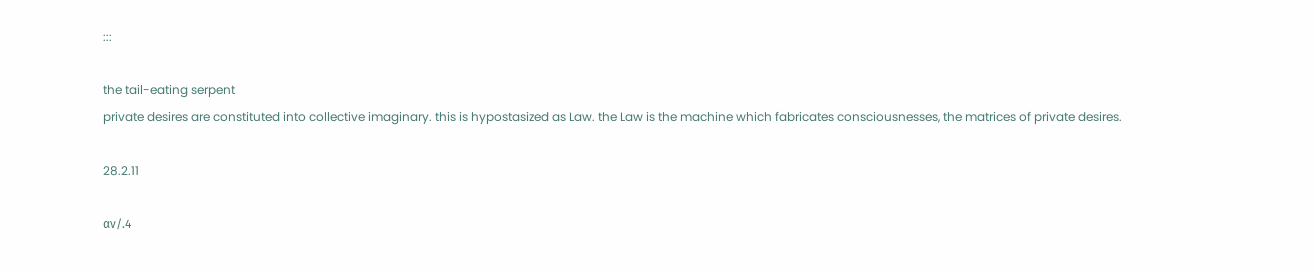:::

the tail-eating serpent
private desires are constituted into collective imaginary. this is hypostasized as Law. the Law is the machine which fabricates consciousnesses, the matrices of private desires.

28.2.11

αν/.4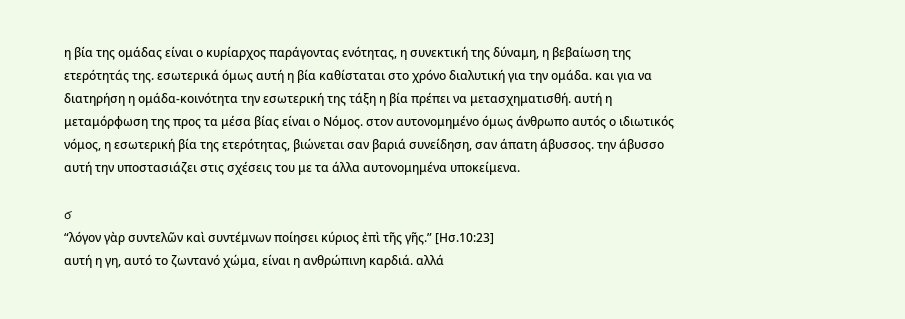η βία της ομάδας είναι ο κυρίαρχος παράγοντας ενότητας, η συνεκτική της δύναμη, η βεβαίωση της ετερότητάς της. εσωτερικά όμως αυτή η βία καθίσταται στο χρόνο διαλυτική για την ομάδα. και για να διατηρήση η ομάδα-κοινότητα την εσωτερική της τάξη η βία πρέπει να μετασχηματισθή. αυτή η μεταμόρφωση της προς τα μέσα βίας είναι ο Νόμος. στον αυτονομημένο όμως άνθρωπο αυτός ο ιδιωτικός νόμος, η εσωτερική βία της ετερότητας, βιώνεται σαν βαριά συνείδηση, σαν άπατη άβυσσος. την άβυσσο αυτή την υποστασιάζει στις σχέσεις του με τα άλλα αυτονομημένα υποκείμενα.

ϭ
“λόγον γὰρ συντελῶν καὶ συντέμνων ποίησει κύριος ἐπὶ τῆς γῆς.” [Ησ.10:23]
αυτή η γη, αυτό το ζωντανό χώμα, είναι η ανθρώπινη καρδιά. αλλά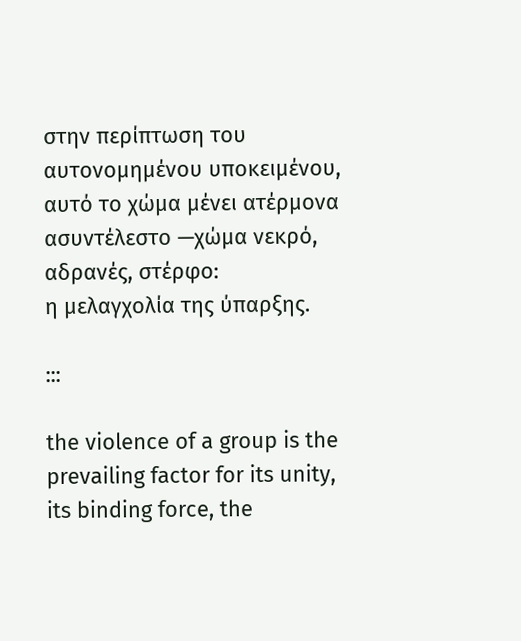στην περίπτωση του αυτονομημένου υποκειμένου, αυτό το χώμα μένει ατέρμονα ασυντέλεστο —χώμα νεκρό, αδρανές, στέρφο:
η μελαγχολία της ύπαρξης.

:::

the violence of a group is the prevailing factor for its unity, its binding force, the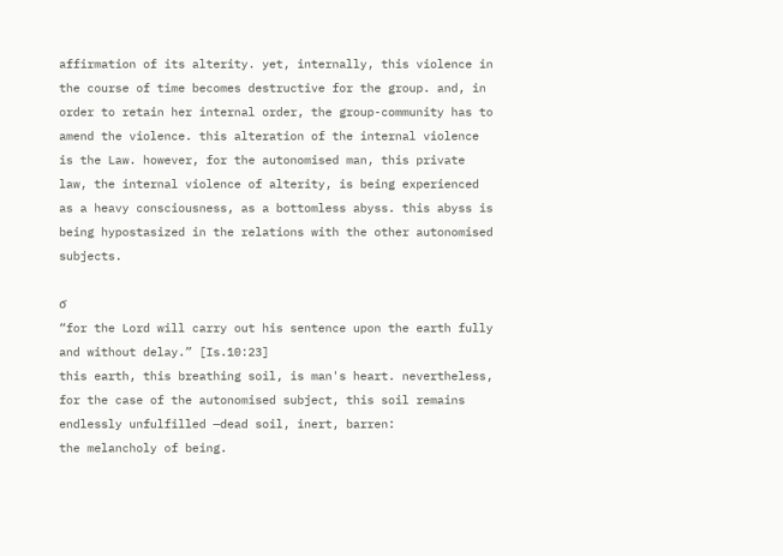affirmation of its alterity. yet, internally, this violence in the course of time becomes destructive for the group. and, in order to retain her internal order, the group-community has to amend the violence. this alteration of the internal violence is the Law. however, for the autonomised man, this private law, the internal violence of alterity, is being experienced as a heavy consciousness, as a bottomless abyss. this abyss is being hypostasized in the relations with the other autonomised subjects.

ϭ
“for the Lord will carry out his sentence upon the earth fully and without delay.” [Is.10:23]
this earth, this breathing soil, is man's heart. nevertheless, for the case of the autonomised subject, this soil remains endlessly unfulfilled —dead soil, inert, barren:
the melancholy of being.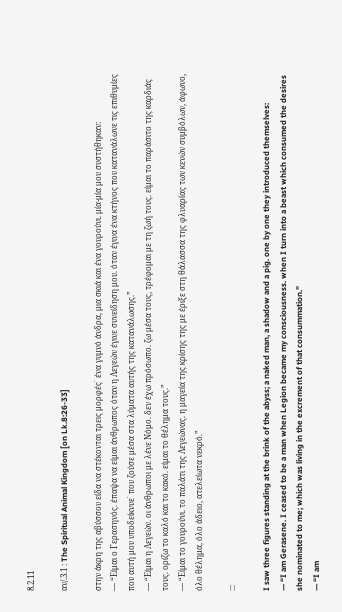8.2.11

αν/.3.1 : The Spiritual Animal Kingdom [on Lk.8:26-33]

στην άκρη της αβύσσου είδα να στέκονται τρεις μορφές˙ ένα γυμνό άνδρα, μια σκιά και ένα γουρούνι. μία-μία μου συστήθηκαν:
— “Είμαι ο Γερασηνός. έπαψα να είμαι άνθρωπος όταν η Λεγεών έγινε συνείδηση μου. όταν έγινα ένα κτήνος που κατανάλωνε τις επιθυμίες που αυτή μου υποδείκνυε˙ που ζούσε μέσα στα λύματα αυτής της κατανάλωσης.”
— “Είμαι η Λεγεών. οι άνθρωποι με λένε Νόμο. δεν έχω πρόσωπο. ζω μέσα τους, τρέφομαι με τη ζωή τους. είμαι το παράσιτο της καρδιάς τους. ορίζω το καλό και το κακό. είμαι το θέλημα τους.”
— “Είμαι το γουρούνι. το παλάτι της Λεγεώνας. η μαγεία της κρίσης της με έριξε στη θάλασσα της φλυαρίας των κενών συμβόλων, άφωνο, όλο θέλημα, όλο άδειο, ατελείωτα νεκρό.”

:::

I saw three figures standing at the brink of the abyss; a naked man, a shadow and a pig. one by one they introduced themselves:
— “I am Gerasene. I ceased to be a man when Legion became my consciousness. when I turn into a beast which consumed the desires she nominated to me; which was living in the excrement of that consummation.”
— “I am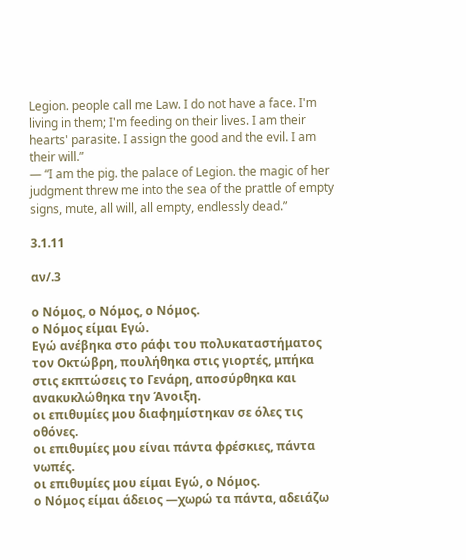Legion. people call me Law. I do not have a face. I'm living in them; I'm feeding on their lives. I am their hearts' parasite. I assign the good and the evil. I am their will.”
— “I am the pig. the palace of Legion. the magic of her judgment threw me into the sea of the prattle of empty signs, mute, all will, all empty, endlessly dead.”

3.1.11

αν/.3

ο Νόμος, ο Νόμος, ο Νόμος.
ο Νόμος είμαι Εγώ.
Εγώ ανέβηκα στο ράφι του πολυκαταστήματος τον Οκτώβρη, πουλήθηκα στις γιορτές, μπήκα στις εκπτώσεις το Γενάρη, αποσύρθηκα και ανακυκλώθηκα την Άνοιξη.
οι επιθυμίες μου διαφημίστηκαν σε όλες τις οθόνες.
οι επιθυμίες μου είναι πάντα φρέσκιες, πάντα νωπές.
οι επιθυμίες μου είμαι Εγώ, ο Νόμος.
ο Νόμος είμαι άδειος —χωρώ τα πάντα, αδειάζω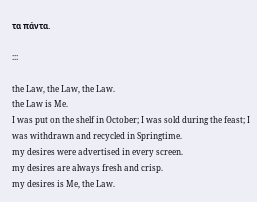τα πάντα.

:::

the Law, the Law, the Law.
the Law is Me.
I was put on the shelf in October; I was sold during the feast; I was withdrawn and recycled in Springtime.
my desires were advertised in every screen.
my desires are always fresh and crisp.
my desires is Me, the Law.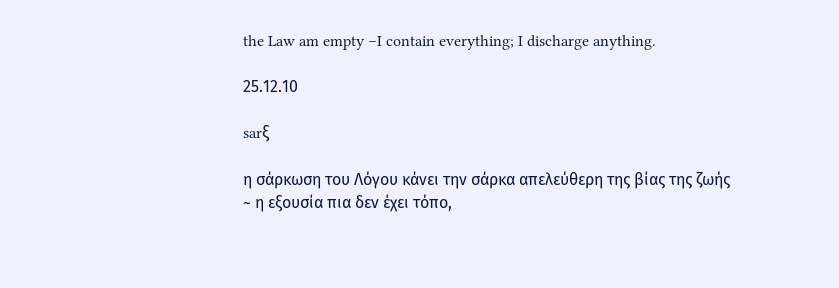the Law am empty –I contain everything; I discharge anything.

25.12.10

sarξ

η σάρκωση του Λόγου κάνει την σάρκα απελεύθερη της βίας της ζωής
~ η εξουσία πια δεν έχει τόπο,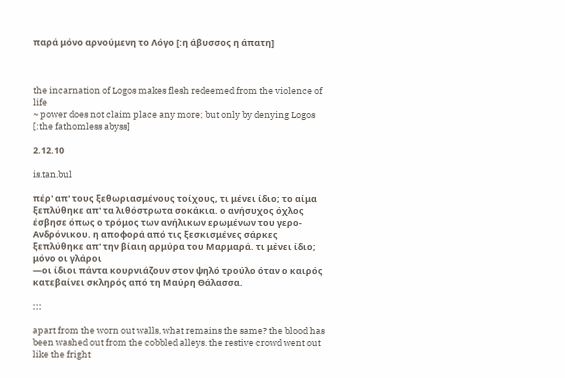παρά μόνο αρνούμενη το Λόγο [:η άβυσσος η άπατη]



the incarnation of Logos makes flesh redeemed from the violence of life
~ power does not claim place any more; but only by denying Logos [:the fathomless abyss]

2.12.10

is.tan.bul

πέρ' απ' τους ξεθωριασμένους τοίχους, τι μένει ίδιο; το αίμα ξεπλύθηκε απ' τα λιθόστρωτα σοκάκια. ο ανήσυχος όχλος έσβησε όπως ο τρόμος των ανήλικων ερωμένων του γερο-Ανδρόνικου. η αποφορά από τις ξεσκισμένες σάρκες ξεπλύθηκε απ' την βίαιη αρμύρα του Μαρμαρά. τι μένει ίδιο;
μόνο οι γλάροι
—οι ίδιοι πάντα κουρνιάζουν στον ψηλό τρούλο όταν ο καιρός κατεβαίνει σκληρός από τη Μαύρη Θάλασσα.

:::

apart from the worn out walls, what remains the same? the blood has been washed out from the cobbled alleys. the restive crowd went out like the fright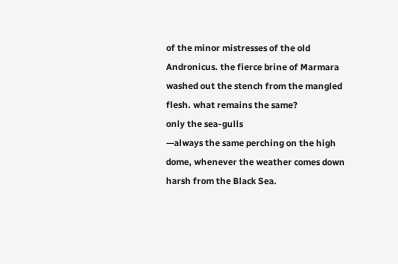of the minor mistresses of the old Andronicus. the fierce brine of Marmara washed out the stench from the mangled flesh. what remains the same?
only the sea-gulls
—always the same perching on the high dome, whenever the weather comes down harsh from the Black Sea.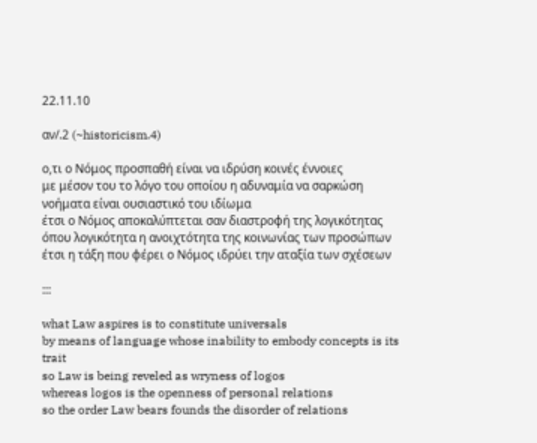22.11.10

αν/.2 (~historicism.4)

ο,τι ο Νόμος προσπαθή είναι να ιδρύση κοινές έννοιες
με μέσον του το λόγο του οποίου η αδυναμία να σαρκώση νοήματα είναι ουσιαστικό του ιδίωμα
έτσι ο Νόμος αποκαλύπτεται σαν διαστροφή της λογικότητας
όπου λογικότητα η ανοιχτότητα της κοινωνίας των προσώπων
έτσι η τάξη που φέρει ο Νόμος ιδρύει την αταξία των σχέσεων

:::

what Law aspires is to constitute universals
by means of language whose inability to embody concepts is its trait
so Law is being reveled as wryness of logos
whereas logos is the openness of personal relations
so the order Law bears founds the disorder of relations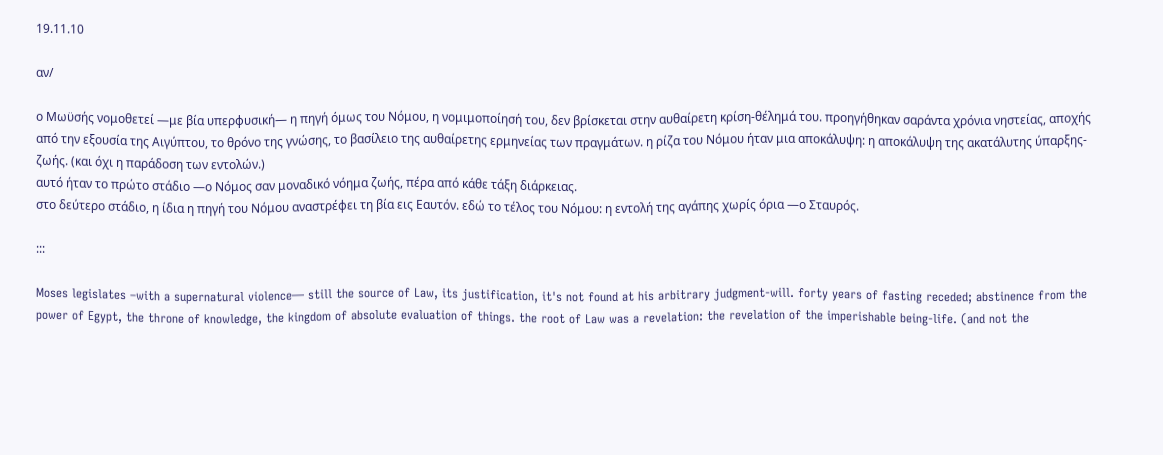19.11.10

αν/

ο Μωϋσής νομοθετεί —με βία υπερφυσική— η πηγή όμως του Νόμου, η νομιμοποίησή του, δεν βρίσκεται στην αυθαίρετη κρίση-θέλημά του. προηγήθηκαν σαράντα χρόνια νηστείας, αποχής από την εξουσία της Αιγύπτου, το θρόνο της γνώσης, το βασίλειο της αυθαίρετης ερμηνείας των πραγμάτων. η ρίζα του Νόμου ήταν μια αποκάλυψη: η αποκάλυψη της ακατάλυτης ύπαρξης-ζωής. (και όχι η παράδοση των εντολών.)
αυτό ήταν το πρώτο στάδιο —ο Νόμος σαν μοναδικό νόημα ζωής, πέρα από κάθε τάξη διάρκειας.
στο δεύτερο στάδιο, η ίδια η πηγή του Νόμου αναστρέφει τη βία εις Εαυτόν. εδώ το τέλος του Νόμου: η εντολή της αγάπης χωρίς όρια —ο Σταυρός.

:::

Moses legislates –with a supernatural violence— still the source of Law, its justification, it's not found at his arbitrary judgment-will. forty years of fasting receded; abstinence from the power of Egypt, the throne of knowledge, the kingdom of absolute evaluation of things. the root of Law was a revelation: the revelation of the imperishable being-life. (and not the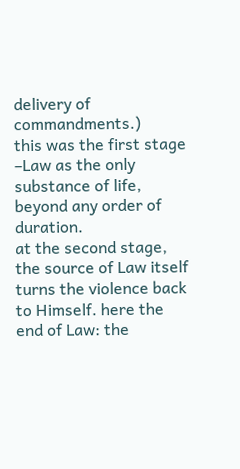delivery of commandments.)
this was the first stage –Law as the only substance of life, beyond any order of duration.
at the second stage, the source of Law itself turns the violence back to Himself. here the end of Law: the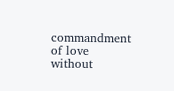commandment of love without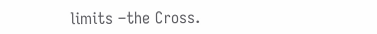limits –the Cross.